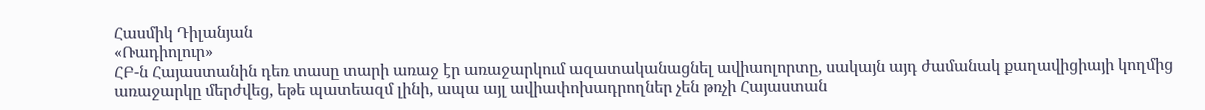Հասմիկ Դիլանյան
«Ռադիոլուր»
ՀԲ-ն Հայաստանին դեռ տասը տարի առաջ էր առաջարկում ազատականացնել ավիաոլորտը, սակայն այդ ժամանակ քաղավիցիայի կողմից առաջարկը մերժվեց, եթե պատեազմ լինի, ապա այլ ավիափոխադրողներ չեն թռչի Հայաստան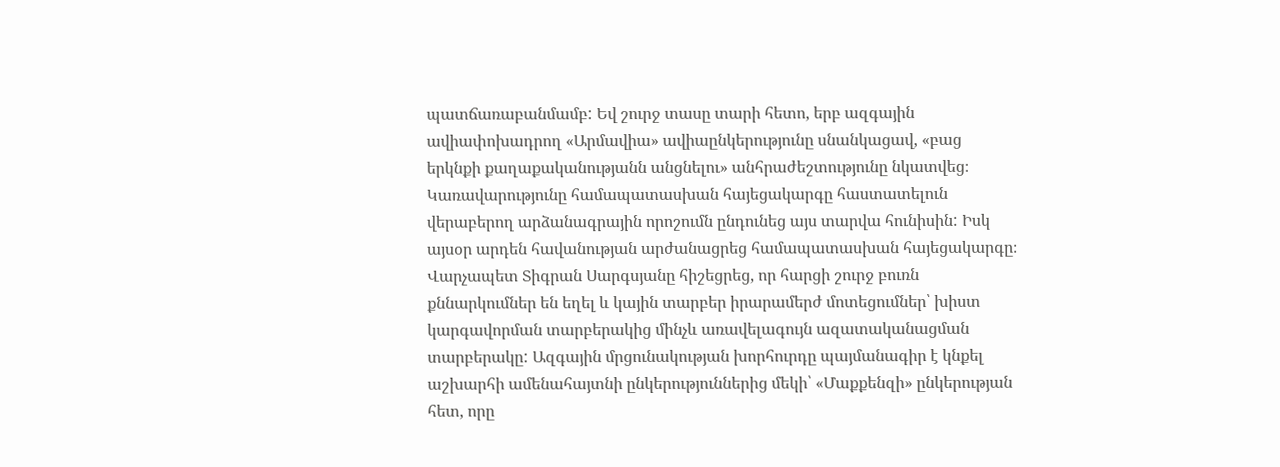պատճառաբանմամբ: Եվ շուրջ տասը տարի հետո, երբ ազգային ավիափոխադրող «Արմավիա» ավիաընկերությունը սնանկացավ, «բաց երկնքի քաղաքականությանն անցնելու» անհրաժեշտությունը նկատվեց։ Կառավարությունը համապատասխան հայեցակարգը հաստատելուն վերաբերող արձանագրային որոշումն ընդունեց այս տարվա հունիսին: Իսկ այսօր արդեն հավանության արժանացրեց համապատասխան հայեցակարգը։
Վարչապետ Տիգրան Սարգսյանը հիշեցրեց, որ հարցի շուրջ բուռն քննարկումներ են եղել և կային տարբեր իրարամերժ մոտեցումներ՝ խիստ կարգավորման տարբերակից մինչև առավելագույն ազատականացման տարբերակը: Ազգային մրցունակության խորհուրդը պայմանագիր է կնքել աշխարհի ամենահայտնի ընկերություններից մեկի՝ «Մաքքենզի» ընկերության հետ, որը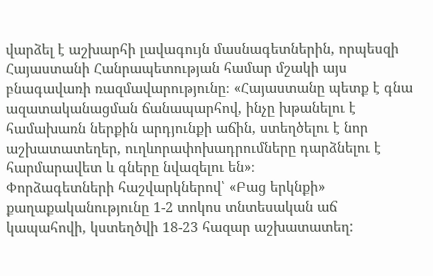վարձել է աշխարհի լավագույն մասնագետներին, որպեսզի Հայաստանի Հանրապետության համար մշակի այս բնագավառի ռազմավարությունը։ «Հայաստանը պետք է գնա ազատականացման ճանապարհով, ինչը խթանելու է համախառն ներքին արդյունքի աճին, ստեղծելու է նոր աշխատատեղեր, ուղևորափոխադրումները դարձնելու է հարմարավետ և գները նվազելու են»։
Փորձագետների հաշվարկներով՝ «Բաց երկնքի» քաղաքականությունը 1-2 տոկոս տնտեսական աճ կապահովի, կստեղծվի 18-23 հազար աշխատատեղ: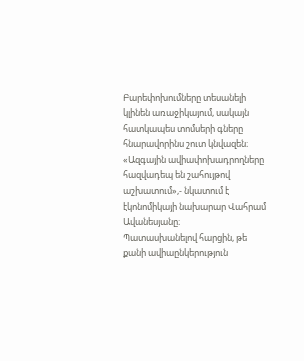Բարեփոխումները տեսանելի կլինեն առաջիկայում, սակայն հատկապես տոմսերի գները հնարավորինս շուտ կնվազեն։ «Ազգային ավիափոխադրողները հազվադեպ են շահույթով աշխատում»,- նկատում է էկոնոմիկայի նախարար Վահրամ Ավանեսյանը։
Պատասխանելով հարցին, թե քանի ավիաընկերություն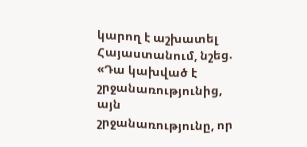կարող է աշխատել Հայաստանում, նշեց. «Դա կախված է շրջանառությունից, այն շրջանառությունը, որ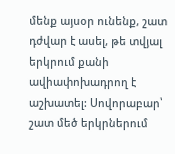մենք այսօր ունենք, շատ դժվար է ասել, թե տվյալ երկրում քանի ավիափոխադրող է աշխատել: Սովորաբար՝ շատ մեծ երկրներում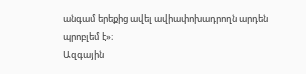անգամ երեքից ավել ավիափոխադրողն արդեն պրոբլեմ է»։
Ազգային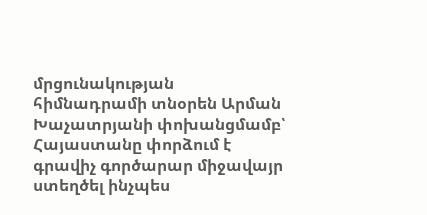մրցունակության հիմնադրամի տնօրեն Արման Խաչատրյանի փոխանցմամբ՝ Հայաստանը փորձում է գրավիչ գործարար միջավայր ստեղծել ինչպես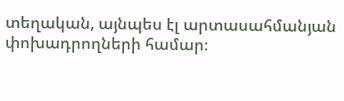տեղական, այնպես էլ արտասահմանյան փոխադրողների համար։